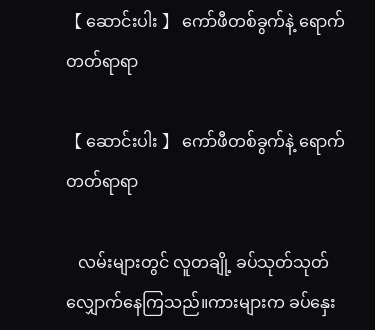【 ဆောင်းပါး 】 ကော်ဖီတစ်ခွက်နဲ့ ရောက်တတ်ရာရာ

【 ဆောင်းပါး 】 ကော်ဖီတစ်ခွက်နဲ့ ရောက်တတ်ရာရာ

   လမ်းများတွင် လူတချို့ ခပ်သုတ်သုတ်လျှောက်နေကြသည်။ကားများက ခပ်နှေး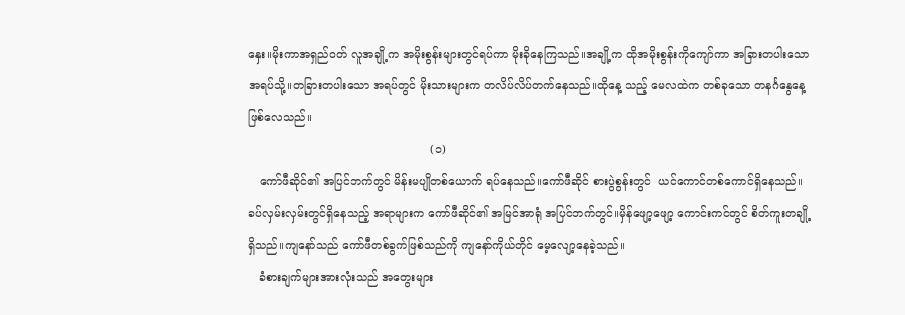နှေး။မိုးကာအရှည်ဝတ် လူအချို့က အမိုးစွန်းများတွင်ရပ်ကာ မိုးခိုနေကြသည်။အချို့က ထိုအမိုးစွန်းကိုကျော်ကာ အခြားတပါးသော အရပ်သို့။တခြားတပါးသော အရပ်တွင် မိုးသားများက တလိပ်လိပ်တက်နေသည်။ထိုနေ့ သည့် မေလထဲက တစ်ခုသော တနင်္ဂနွေနေ့ ဖြစ်လေသည်။
                                                   (၁)
   ကော်ဖီဆိုင်၏ အပြင်ဘက်တွင် မိန်းမပျိုတစ်ယောက် ရပ်နေသည်။ကော်ဖီဆိုင် စားပွဲစွန်းတွင်  ယင်ကောင်တစ်ကောင်ရှိနေသည်။ခပ်လှမ်းလှမ်းတွင်ရှိနေသည့် အရာများက ကော်ဖီဆိုင်၏ အမြင်အာရုံ အပြင်ဘက်တွင်။မှိန်ဖျော့ဖျော့ ကောင်းကင်တွင် စိတ်ကူးတချို့ရှိသည်။ကျနော်သည် ကော်ဖီတစ်ခွက်ဖြစ်သည်ကို ကျနော်ကိုယ်တိုင် မေ့လျော့နေခဲ့သည်။
   ခံစားချက်များအားလုံးသည် အတွေးများ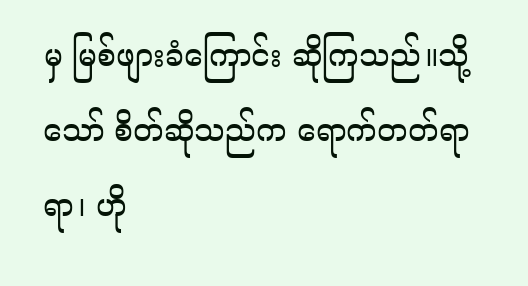မှ မြစ်ဖျားခံကြောင်း ဆိုကြသည်။သို့သော် စိတ်ဆိုသည်က ရောက်တတ်ရာရာ၊ ဟို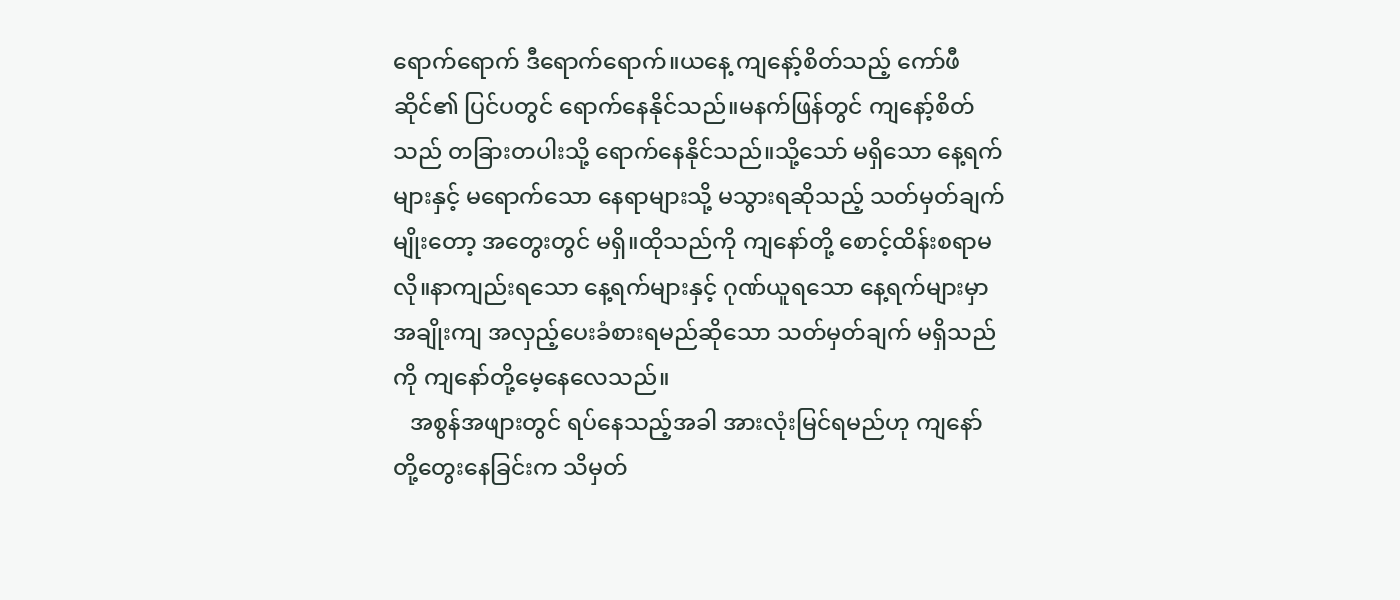ရောက်ရောက် ဒီရောက်ရောက်။ယနေ့ ကျနော့်စိတ်သည့် ကော်ဖီဆိုင်၏ ပြင်ပတွင် ရောက်နေနိုင်သည်။မနက်ဖြန်တွင် ကျနော့်စိတ်သည် တခြားတပါးသို့ ရောက်နေနိုင်သည်။သို့သော် မရှိသော နေ့ရက်များနှင့် မရောက်သော နေရာများသို့ မသွားရဆိုသည့် သတ်မှတ်ချက်မျိုးတော့ အတွေးတွင် မရှိ။ထိုသည်ကို ကျနော်တို့ စောင့်ထိန်းစရာမလို။နာကျည်းရသော နေ့ရက်များနှင့် ဂုဏ်ယူရသော နေ့ရက်များမှာ အချိုးကျ အလှည့်ပေးခံစားရမည်ဆိုသော သတ်မှတ်ချက် မရှိသည်ကို ကျနော်တို့မေ့နေလေသည်။
   အစွန်အဖျားတွင် ရပ်နေသည့်အခါ အားလုံးမြင်ရမည်ဟု ကျနော်တို့တွေးနေခြင်းက သိမှတ်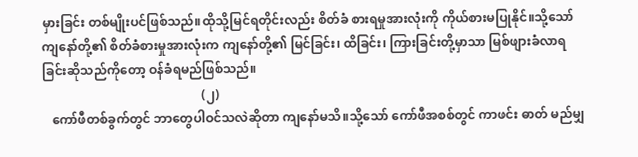မှားခြင်း တစ်မျိုးပင်ဖြစ်သည်။ထိုသို့မြင်ရတိုင်းလည်း စိတ်ခံ စားရမှုအားလုံးကို ကိုယ်စားမပြုနိုင်။သို့သော် ကျနော်တို့၏ စိတ်ခံစားမှုအားလုံးက ကျနော်တို့၏ မြင်ခြင်း၊ ထိခြင်း၊ ကြားခြင်းတို့မှာသာ မြစ်ဖျားခံလာရခြင်းဆိုသည်ကိုတော့ ဝန်ခံရမည်ဖြစ်သည်။
                                                   (၂)
   ကော်ဖီတစ်ခွက်တွင် ဘာတွေပါဝင်သလဲဆိုတာ ကျနော်မသိ။သို့သော် ကော်ဖီအစစ်တွင် ကာဖင်း ဓာတ် မည်မျှ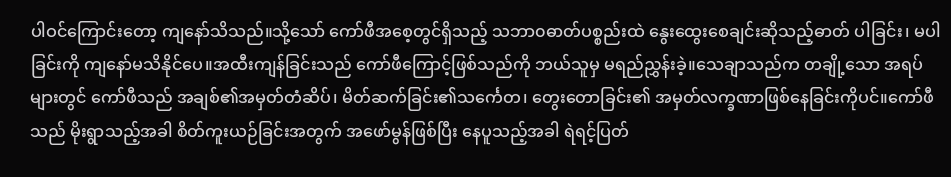ပါဝင်ကြောင်းတော့ ကျနော်သိသည်။သို့သော် ကော်ဖီအစေ့တွင်ရှိသည့် သဘာ၀ဓာတ်ပစ္စည်းထဲ နွေးထွေးစေချင်းဆိုသည့်ဓာတ် ပါခြင်း၊ မပါခြင်းကို ကျနော်မသိနိုင်ပေ။အထီးကျန်ခြင်းသည် ကော်ဖီကြောင့်ဖြစ်သည်ကို ဘယ်သူမှ မရည်ညွှန်းခဲ့။သေချာသည်က တချို့သော အရပ်များတွင် ကော်ဖီသည် အချစ်၏အမှတ်တံဆိပ်၊ မိတ်ဆက်ခြင်း၏သင်္ကေတ၊ တွေးတောခြင်း၏ အမှတ်လက္ခဏာဖြစ်နေခြင်းကိုပင်။ကော်ဖီသည် မိုးရွာသည့်အခါ စိတ်ကူးယဉ်ခြင်းအတွက် အဖော်မွန်ဖြစ်ပြီး နေပူသည့်အခါ ရဲရင့်ပြတ်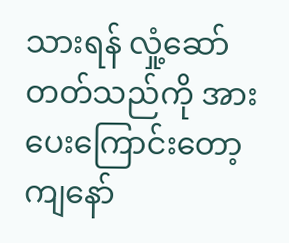သားရန် လှုံ့ဆော်တတ်သည်ကို အားပေးကြောင်းတော့ ကျနော်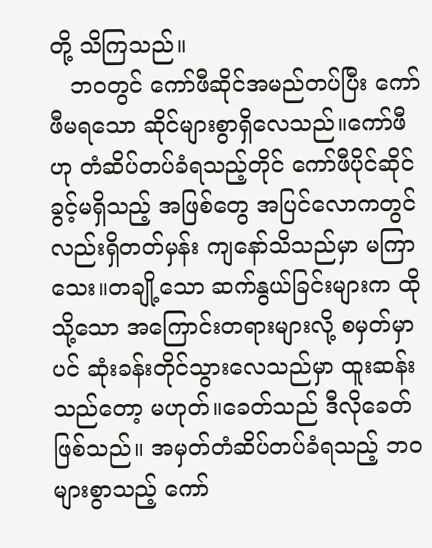တို့ သိကြသည်။
   ဘ၀တွင် ကော်ဖီဆိုင်အမည်တပ်ပြီး ကော်ဖီမရသော ဆိုင်များစွာရှိလေသည်။ကော်ဖီဟု တံဆိပ်တပ်ခံရသည့်တိုင် ကော်ဖီပိုင်ဆိုင်ခွင့်မရှိသည့် အဖြစ်တွေ အပြင်လောကတွင်လည်းရှိတတ်မှန်း ကျနော်သိသည်မှာ မကြာသေး။တချို့သော ဆက်နွယ်ခြင်းများက ထိုသို့သော အကြောင်းတရားများလို့ စမှတ်မှာပင် ဆုံးခန်းတိုင်သွားလေသည်မှာ ထူးဆန်းသည်တော့ မဟုတ်။ခေတ်သည် ဒီလိုခေတ်ဖြစ်သည်။ အမှတ်တံဆိပ်တပ်ခံရသည့် ဘ၀များစွာသည့် ကော်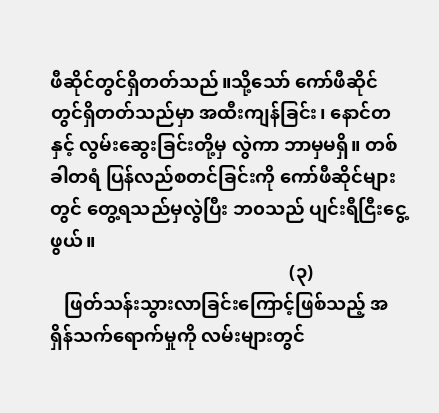ဖီဆိုင်တွင်ရှိတတ်သည်။သို့သော် ကော်ဖီဆိုင်တွင်ရှိတတ်သည်မှာ အထီးကျန်ခြင်း၊ နောင်တနှင့် လွမ်းဆွေးခြင်းတို့မှ လွဲကာ ဘာမှမရှိ။ တစ်ခါတရံ ပြန်လည်စတင်ခြင်းကို ကော်ဖီဆိုင်များတွင် တွေ့ရသည်မှလွဲပြီး ဘ၀သည် ပျင်းရီငြီးငွေ့ဖွယ်။
                                                   (၃)
   ဖြတ်သန်းသွားလာခြင်းကြောင့်ဖြစ်သည့် အရှိန်သက်ရောက်မှုကို လမ်းများတွင်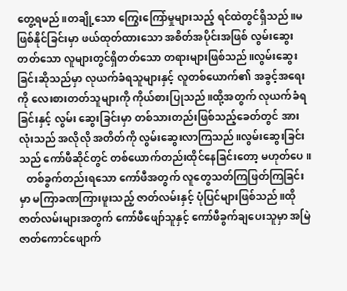တွေ့ရမည်။တချို့သော ကြွေးကြော်မှုများသည့် ရင်ထဲတွင်ရှိသည်။မဖြစ်နိုင်ခြင်းမှာ ဖယ်ထုတ်ထားသော အစိတ်အပိုင်းအဖြစ် လွမ်းဆွေးတတ်သော လူများတွင်ရှိတတ်သော တရားများဖြစ်သည်။လွမ်းဆွေးခြင်းဆိုသည်မှာ လုယက်ခံရသူများနှင့် လူတစ်ယောက်၏ အခွင့်အရေးကို လေးစားတတ်သူများကို ကိုယ်စားပြုသည်။ထို့အတွက် လုယက်ခံရခြင်းနှင့် လွမ်း ဆွေးခြင်းမှာ တစ်သားတည်းဖြစ်သည့်ခေတ်တွင် အားလုံးသည် အလိုလို အတိတ်ကို လွမ်းဆွေးလာကြသည်။လွမ်းဆွေးခြင်းသည် ကော်ဖီဆိုင်တွင် တစ်ယောက်တည်းထိုင်နေခြင်းတော့ မဟုတ်ပေ။
   တစ်ခွက်တည်းရသော ကော်ဖီအတွက် လူတွေသတ်ကြဖြတ်ကြခြင်းမှာ မကြာခဏကြားဖူးသည့် ဇာတ်လမ်းနှင့် ပုံပြင်များဖြစ်သည်။ထိုဇာတ်လမ်းများအတွက် ကော်ဖီဖျော်သူနှင့် ကော်ဖီခွက်ချပေးသူမှာ အမြဲဇာတ်ကောင်ဖျောက်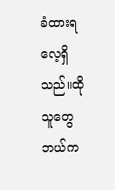ခံထားရလေ့ရှိသည်။ထိုသူတွေ ဘယ်က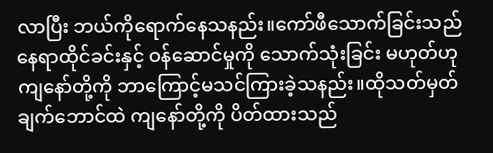လာပြီး ဘယ်ကိုရောက်နေသနည်း။ကော်ဖီသောက်ခြင်းသည် နေရာထိုင်ခင်းနှင့် ဝန်ဆောင်မှုကို သောက်သုံးခြင်း မဟုတ်ဟု ကျနော်တို့ကို ဘာကြောင့်မသင်ကြားခဲ့သနည်း။ထိုသတ်မှတ်ချက်ဘောင်ထဲ ကျနော်တို့ကို ပိတ်ထားသည်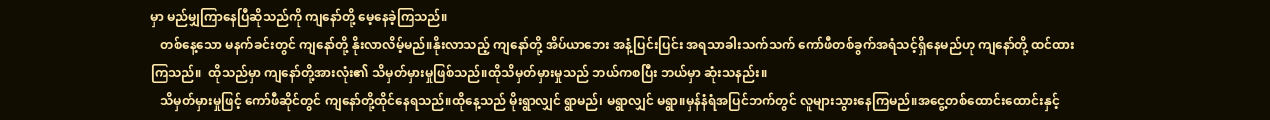မှာ မည်မျှကြာနေပြီဆိုသည်ကို ကျနော်တို့ မေ့နေခဲ့ကြသည်။
   တစ်နေ့သော မနက်ခင်းတွင် ကျနော်တို့ နိုးလာလိမ့်မည်။နိုးလာသည့် ကျနော်တို့ အိပ်ယာဘေး အနံ့ပြင်းပြင်း အရသာခါးသက်သက် ကော်ဖီတစ်ခွက်အရံသင့်ရှိနေမည်ဟု ကျနော်တို့ ထင်ထားကြသည်။  ထိုသည်မှာ ကျနော်တို့အားလုံး၏ သိမှတ်မှားမှုဖြစ်သည်။ထိုသိမှတ်မှားမှုသည် ဘယ်ကစပြီး ဘယ်မှာ ဆုံးသနည်း။
   သိမှတ်မှားမှုဖြင့် ကော်ဖီဆိုင်တွင် ကျနော်တို့ထိုင်နေရသည်။ထိုနေ့သည် မိုးရွာလျှင် ရွာမည်၊ မရွာလျှင် မရွာ။မှန်နံရံအပြင်ဘက်တွင် လူများသွားနေကြမည်။အငွေ့တစ်ထောင်းထောင်းနှင့်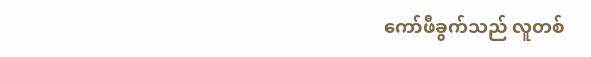ကော်ဖီခွက်သည် လူတစ်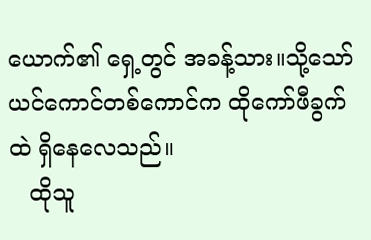ယောက်၏ ရှေ့တွင် အခန့်သား။သို့သော် ယင်ကောင်တစ်ကောင်က ထိုကော်ဖီခွက်ထဲ ရှိနေလေသည်။
   ထိုသူ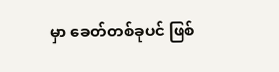မှာ ခေတ်တစ်ခုပင် ဖြစ်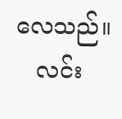လေသည်။
   လင်း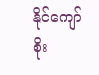နိုင်ကျော်စိုး